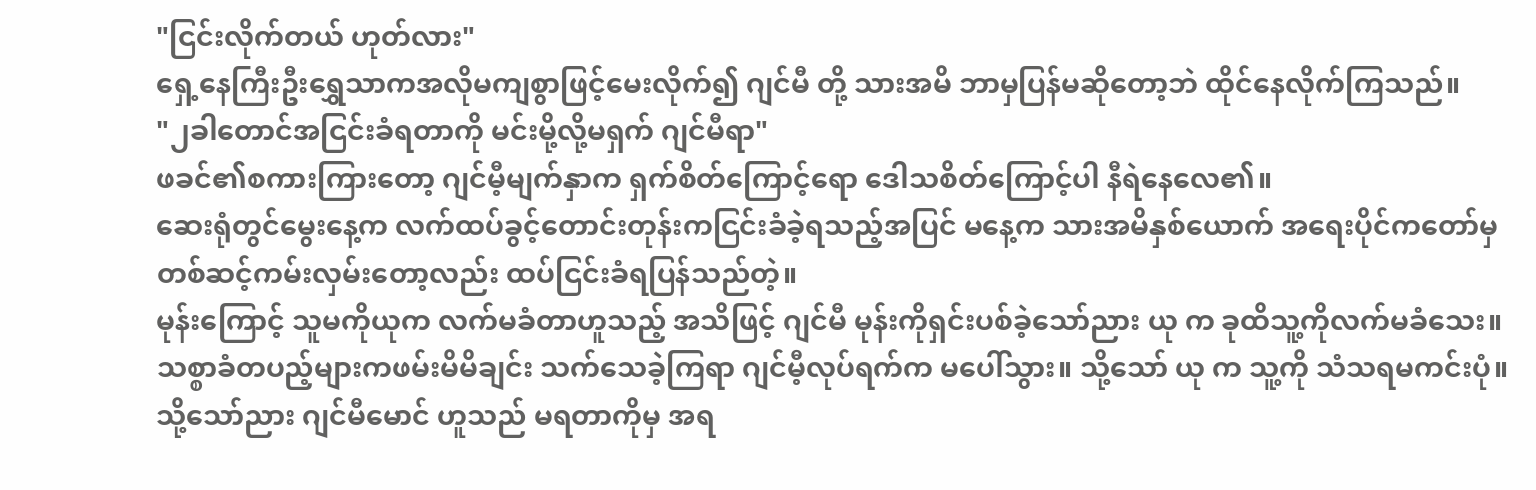"ငြင်းလိုက်တယ် ဟုတ်လား"
ရှေ့နေကြီးဦးရွှေသာကအလိုမကျစွာဖြင့်မေးလိုက်၍ ဂျင်မီ တို့ သားအမိ ဘာမှပြန်မဆိုတော့ဘဲ ထိုင်နေလိုက်ကြသည်။
"၂ခါတောင်အငြင်းခံရတာကို မင်းမို့လို့မရှက် ဂျင်မီရာ"
ဖခင်၏စကားကြားတော့ ဂျင်မီ့မျက်နှာက ရှက်စိတ်ကြောင့်ရော ဒေါသစိတ်ကြောင့်ပါ နီရဲနေလေ၏။
ဆေးရုံတွင်မွေးနေ့က လက်ထပ်ခွင့်တောင်းတုန်းကငြင်းခံခဲ့ရသည့်အပြင် မနေ့က သားအမိနှစ်ယောက် အရေးပိုင်ကတော်မှတစ်ဆင့်ကမ်းလှမ်းတော့လည်း ထပ်ငြင်းခံရပြန်သည်တဲ့။
မုန်းကြောင့် သူမကိုယုက လက်မခံတာဟူသည့် အသိဖြင့် ဂျင်မီ မုန်းကိုရှင်းပစ်ခဲ့သော်ညား ယု က ခုထိသူ့ကိုလက်မခံသေး။
သစ္စာခံတပည့်များကဖမ်းမိမိချင်း သက်သေခဲ့ကြရာ ဂျင်မီ့လုပ်ရက်က မပေါ်သွား။ သို့သော် ယု က သူ့ကို သံသရမကင်းပုံ။
သို့သော်ညား ဂျင်မီမောင် ဟူသည် မရတာကိုမှ အရ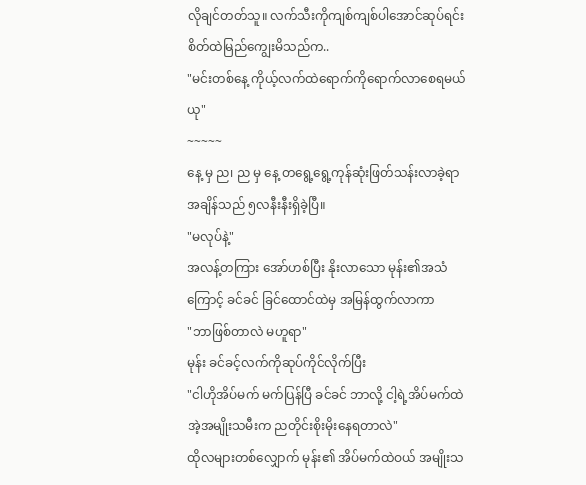လိုချင်တတ်သူ။ လက်သီးကိုကျစ်ကျစ်ပါအောင်ဆုပ်ရင်း စိတ်ထဲမြည်ကျွေးမိသည်က..
"မင်းတစ်နေ့ ကိုယ့်လက်ထဲရောက်ကိုရောက်လာစေရမယ် ယု"
~~~~~
နေ့ မှ ည၊ ည မှ နေ့ တရွေ့ရွေ့ကုန်ဆုံးဖြတ်သန်းလာခဲ့ရာ အချိန်သည် ၅လနီးနီးရှိခဲ့ပြီ။
"မလုပ်နဲ့"
အလန့်တကြား အော်ဟစ်ပြီး နိုးလာသော မုန်း၏အသံကြောင့် ခင်ခင် ခြင်ထောင်ထဲမှ အမြန်ထွက်လာကာ
"ဘာဖြစ်တာလဲ မဟူရာ"
မုန်း ခင်ခင့်လက်ကိုဆုပ်ကိုင်လိုက်ပြီး
"ငါဟိုအိပ်မက် မက်ပြန်ပြီ ခင်ခင် ဘာလို့ ငါ့ရဲ့အိပ်မက်ထဲအဲ့အမျိုးသမီးက ညတိုင်းစိုးမိုးနေရတာလဲ"
ထိုလများတစ်လျှောက် မုန်း၏ အိပ်မက်ထဲဝယ် အမျိုးသ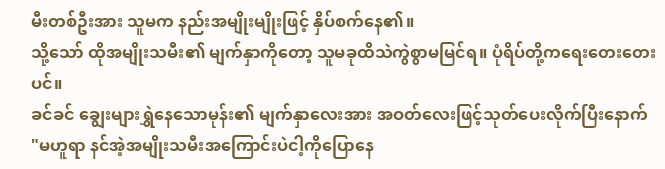မီးတစ်ဦးအား သူမက နည်းအမျိုးမျိုးဖြင့် နှိပ်စက်နေ၏။
သို့သော် ထိုအမျိုးသမီး၏ မျက်နှာကိုတော့ သူမခုထိသဲကွဲစွာမမြင်ရ။ ပုံရိပ်တို့ကရေးတေးတေးပင်။
ခင်ခင် ချွေးများရွှဲနေသောမုန်း၏ မျက်နှာလေးအား အဝတ်လေးဖြင့်သုတ်ပေးလိုက်ပြီးနောက်
"မဟူရာ နင်အဲ့အမျိုးသမီးအကြောင်းပဲငါ့ကိုပြောနေ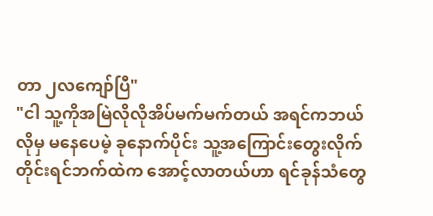တာ ၂လကျော်ပြီ"
"ငါ သူ့ကိုအမြဲလိုလိုအိပ်မက်မက်တယ် အရင်ကဘယ်လိုမှ မနေပေမဲ့ ခုနောက်ပိုင်း သူ့အကြောင်းတွေးလိုက်တိုင်းရင်ဘက်ထဲက အောင့်လာတယ်ဟာ ရင်ခုန်သံတွေ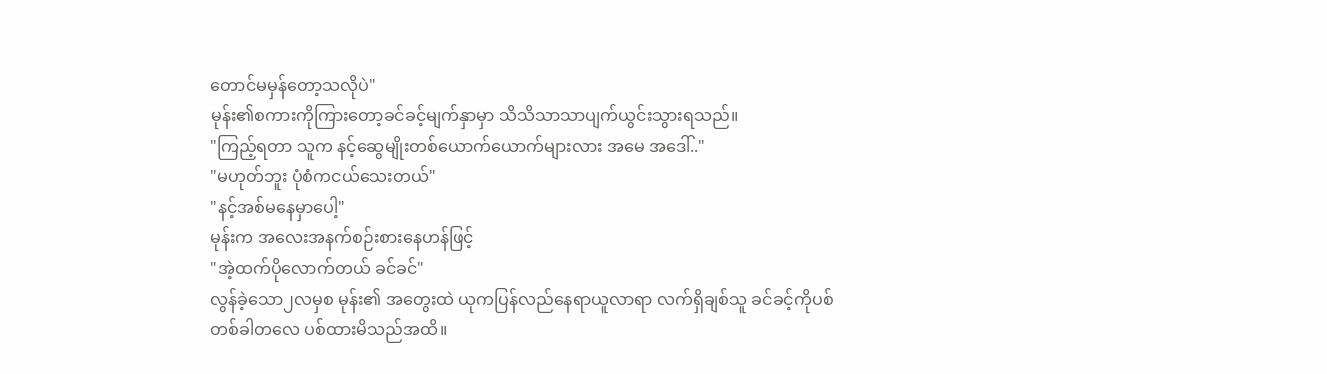တောင်မမှန်တော့သလိုပဲ"
မုန်း၏စကားကိုကြားတော့ခင်ခင့်မျက်နှာမှာ သိသိသာသာပျက်ယွင်းသွားရသည်။
"ကြည့်ရတာ သူက နင့်ဆွေမျိုးတစ်ယောက်ယောက်များလား အမေ အဒေါ်.."
"မဟုတ်ဘူး ပုံစံကငယ်သေးတယ်"
"နင့်အစ်မနေမှာပေါ့"
မုန်းက အလေးအနက်စဉ်းစားနေဟန်ဖြင့်
"အဲ့ထက်ပိုလောက်တယ် ခင်ခင်"
လွန်ခဲ့သော၂လမှစ မုန်း၏ အတွေးထဲ ယုကပြန်လည်နေရာယူလာရာ လက်ရှိချစ်သူ ခင်ခင့်ကိုပစ် တစ်ခါတလေ ပစ်ထားမိသည်အထိ။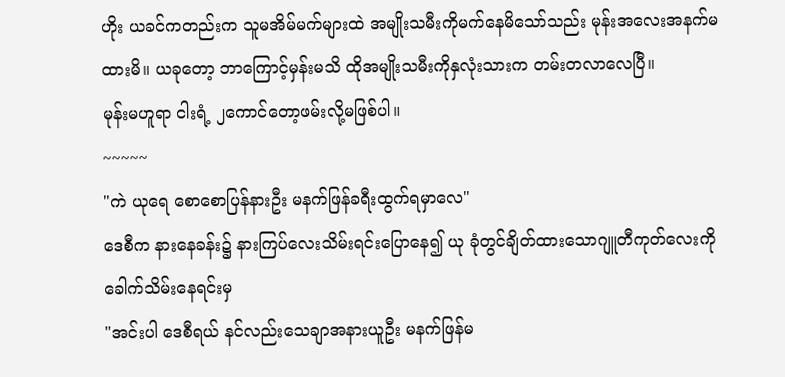ဟိုး ယခင်ကတည်းက သူမအိမ်မက်များထဲ အမျိုးသမီးကိုမက်နေမိသော်သည်း မုန်းအလေးအနက်မထားမိ။ ယခုတော့ ဘာကြောင့်မှန်းမသိ ထိုအမျိုးသမီးကိုနှလုံးသားက တမ်းတလာလေပြီ။
မုန်းမဟူရာ ငါးရံ့ ၂ကောင်တော့ဖမ်းလို့မဖြစ်ပါ။
~~~~~
"ကဲ ယုရေ စောစောပြန်နားဦး မနက်ဖြန်ခရီးထွက်ရမှာလေ"
ဒေစီက နားနေခန်း၌ နားကြပ်လေးသိမ်းရင်းပြောနေ၍ ယု ခုံတွင်ချိတ်ထားသောဂျူတီကုတ်လေးကိုခေါက်သိမ်းနေရင်းမှ
"အင်းပါ ဒေစီရယ် နင်လည်းသေချာအနားယူဦး မနက်ဖြန်မ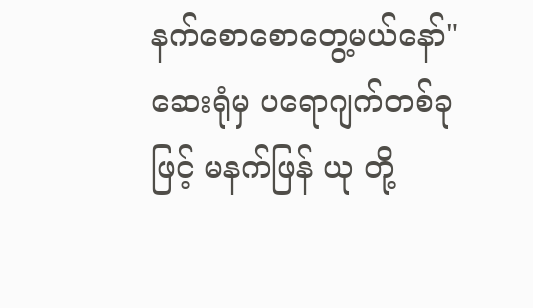နက်စောစောတွေ့မယ်နော်"
ဆေးရုံမှ ပရောဂျက်တစ်ခုဖြင့် မနက်ဖြန် ယု တို့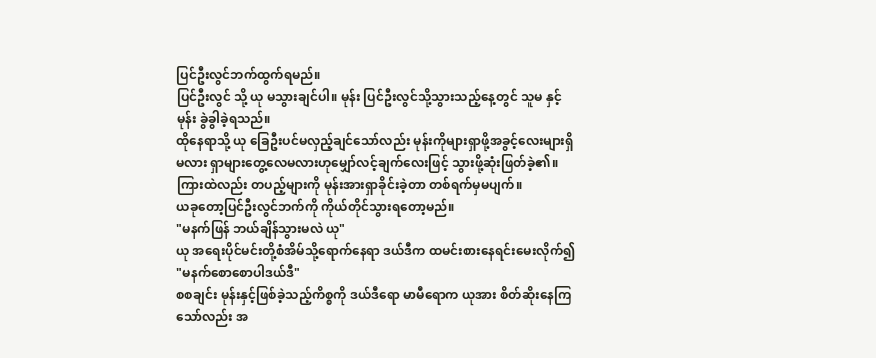ပြင်ဦးလွင်ဘက်ထွက်ရမည်။
ပြင်ဦးလွင် သို့ ယု မသွားချင်ပါ။ မုန်း ပြင်ဦးလွင်သို့သွားသည့်နေ့တွင် သူမ နှင့် မုန်း ခွဲခွါခဲ့ရသည်။
ထိုနေရာသို့ ယု ခြေဦးပင်မလှည့်ချင်သော်လည်း မုန်းကိုများရှာဖို့အခွင့်လေးများရှိမလား ရှာများတွေ့လေမလားဟုမျှော်လင့်ချက်လေးဖြင့် သွားဖို့ဆုံးဖြတ်ခဲ့၏။
ကြားထဲလည်း တပည့်များကို မုန်းအားရှာခိုင်းခဲ့တာ တစ်ရက်မှမပျက်။
ယခုတော့ပြင်ဦးလွင်ဘက်ကို ကိုယ်တိုင်သွားရတော့မည်။
"မနက်ဖြန် ဘယ်ချိန်သွားမလဲ ယု"
ယု အရေးပိုင်မင်းတို့စံအိမ်သို့ရောက်နေရာ ဒယ်ဒီက ထမင်းစားနေရင်းမေးလိုက်၍
"မနက်စောစောပါဒယ်ဒီ"
စစချင်း မုန်းနှင့်ဖြစ်ခဲ့သည့်ကိစ္စကို ဒယ်ဒီရော မာမီရောက ယုအား စိတ်ဆိုးနေကြသော်လည်း အ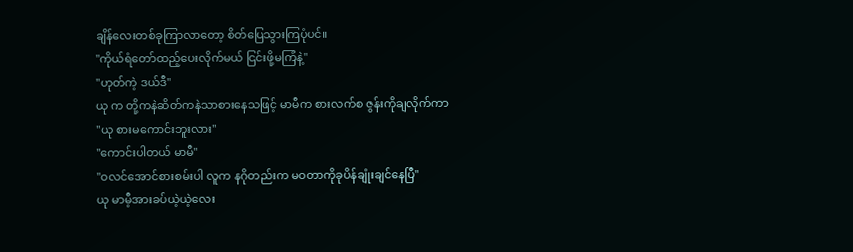ချိန်လေးတစ်ခုကြာလာတော့ စိတ်ပြေသွားကြပုံပင်။
"ကိုယ်ရံတော်ထည့်ပေးလိုက်မယ် ငြင်းဖို့မကြံနဲ့"
"ဟုတ်ကဲ့ ဒယ်ဒီ"
ယု က တို့ကနဲဆိတ်ကနဲသာစားနေသဖြင့် မာမီက စားလက်စ ဇွန်းကိုချလိုက်ကာ
"ယု စားမကောင်းဘူးလား"
"ကောင်းပါတယ် မာမီ"
"ဝလင်အောင်စားစမ်းပါ လူက နဂိုတည်းက မဝတာကိုခုပိန်ချုံးချင်နေပြီ"
ယု မာမီ့အားခပ်ယဲ့ယဲ့လေး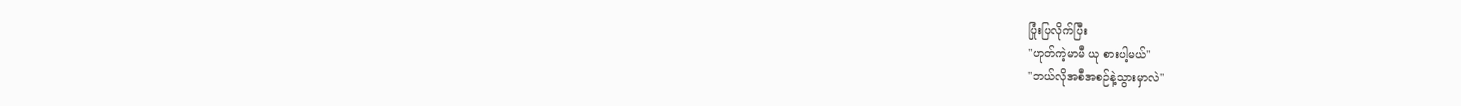ပြုံးပြလိုက်ပြီး
"ဟုတ်ကဲ့မာမီ ယု စားပါ့မယ်"
"ဘယ်လိုအစီအစဉ်နဲ့သွားမှာလဲ"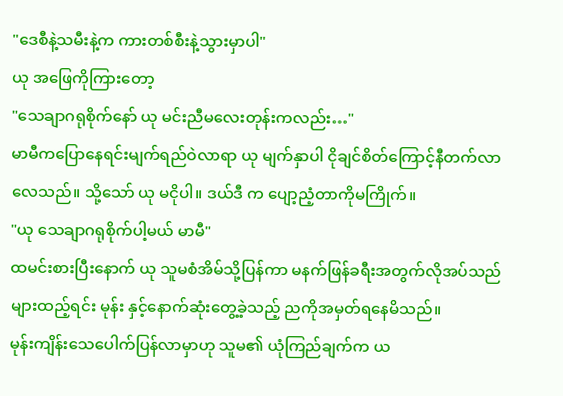"ဒေစီနဲ့သမီးနဲ့က ကားတစ်စီးနဲ့သွားမှာပါ"
ယု အဖြေကိုကြားတော့
"သေချာဂရုစိုက်နော် ယု မင်းညီမလေးတုန်းကလည်း…"
မာမီကပြောနေရင်းမျက်ရည်ဝဲလာရာ ယု မျက်နှာပါ ငိုချင်စိတ်ကြောင့်နီတက်လာလေသည်။ သို့သော် ယု မငိုပါ။ ဒယ်ဒီ က ပျော့ညံ့တာကိုမကြိုက်။
"ယု သေချာဂရုစိုက်ပါ့မယ် မာမီ"
ထမင်းစားပြီးနောက် ယု သူမစံအိမ်သို့ပြန်ကာ မနက်ဖြန်ခရီးအတွက်လိုအပ်သည်များထည့်ရင်း မုန်း နှင့်နောက်ဆုံးတွေ့ခဲ့သည့် ညကိုအမှတ်ရနေမိသည်။
မုန်းကျိန်းသေပေါက်ပြန်လာမှာဟု သူမ၏ ယုံကြည်ချက်က ယ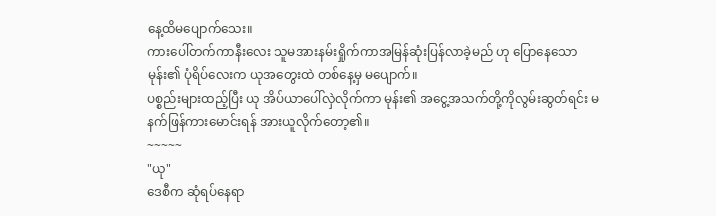နေ့ထိမပျောက်သေး။
ကားပေါ်တက်ကာနီးလေး သူမအားနမ်းရှိုက်ကာအမြန်ဆုံးပြန်လာခဲ့မည် ဟု ပြောနေသော မုန်း၏ ပုံရိပ်လေးက ယုအတွေးထဲ တစ်နေ့မှ မပျောက်။
ပစ္စည်းများထည့်ပြီး ယု အိပ်ယာပေါ်လှဲလိုက်ကာ မုန်း၏ အငွေ့အသက်တို့ကိုလွမ်းဆွတ်ရင်း မနက်ဖြန်ကားမောင်းရန် အားယူလိုက်တော့၏။
~~~~~
"ယု"
ဒေစီက ဆုံရပ်နေရာ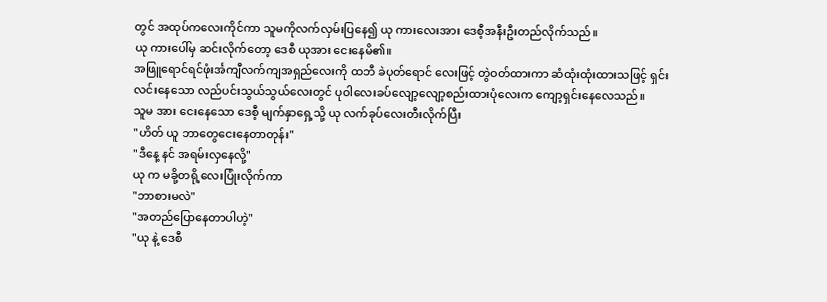တွင် အထုပ်ကလေးကိုင်ကာ သူမကိုလက်လှမ်းပြနေ၍ ယု ကားလေးအား ဒေစီ့အနီးဦးတည်လိုက်သည်။
ယု ကားပေါ်မှ ဆင်းလိုက်တော့ ဒေစီ ယုအား ငေးနေမိ၏။
အဖြူရောင်ရင်ဖုံးင်္အကျီလက်ကျအရှည်လေးကို ထဘီ ခဲပုတ်ရောင် လေးဖြင့် တွဲဝတ်ထားကာ ဆံထုံးထုံးထားသဖြင့် ရှင်းလင်းနေသော လည်ပင်းသွယ်သွယ်လေးတွင် ပုဝါလေးခပ်လျော့လျော့စည်းထားပုံလေးက ကျော့ရှင်းနေလေသည်။
သူမ အား ငေးနေသော ဒေစီ့ မျက်နှာရှေ့သို့ ယု လက်ခုပ်လေးတီးလိုက်ပြီး
"ဟိတ် ယူ ဘာတွေငေးနေတာတုန်း"
"ဒီနေ့ နင် အရမ်းလှနေလို့"
ယု က မခို့တရို့လေးပြုံးလိုက်ကာ
"ဘာစားမလဲ"
"အတည်ပြောနေတာပါဟဲ့"
"ယု နဲ့ ဒေစီ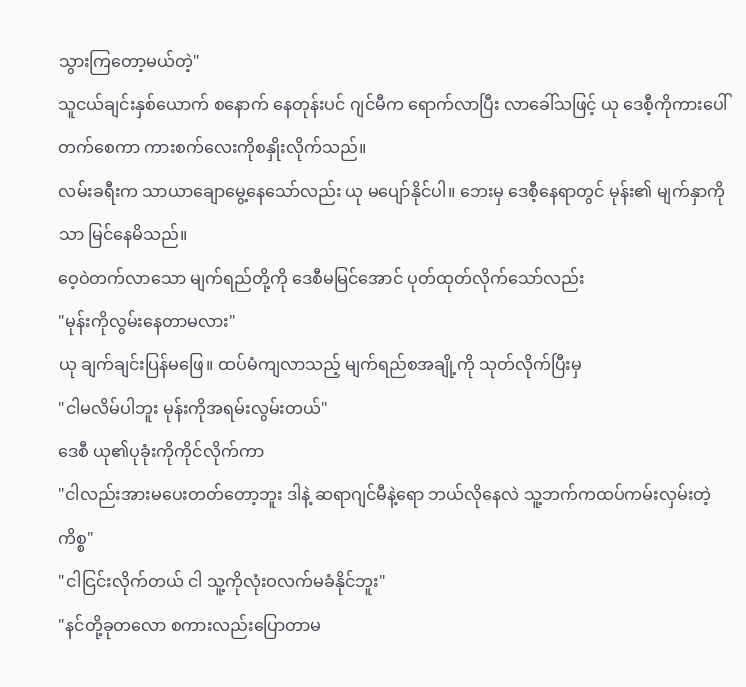သွားကြတော့မယ်တဲ့"
သူငယ်ချင်းနှစ်ယောက် စနောက် နေတုန်းပင် ဂျင်မီက ရောက်လာပြီး လာခေါ်သဖြင့် ယု ဒေစီ့ကိုကားပေါ်တက်စေကာ ကားစက်လေးကိုစနှိုးလိုက်သည်။
လမ်းခရီးက သာယာချောမွေ့နေသော်လည်း ယု မပျော်နိုင်ပါ။ ဘေးမှ ဒေစီ့နေရာတွင် မုန်း၏ မျက်နှာကိုသာ မြင်နေမိသည်။
ဝေ့ဝဲတက်လာသော မျက်ရည်တို့ကို ဒေစီမမြင်အောင် ပုတ်ထုတ်လိုက်သော်လည်း
"မုန်းကိုလွမ်းနေတာမလား"
ယု ချက်ချင်းပြန်မဖြေ။ ထပ်မံကျလာသည့် မျက်ရည်စအချို့ကို သုတ်လိုက်ပြီးမှ
"ငါမလိမ်ပါဘူး မုန်းကိုအရမ်းလွမ်းတယ်"
ဒေစီ ယု၏ပုခုံးကိုကိုင်လိုက်ကာ
"ငါလည်းအားမပေးတတ်တော့ဘူး ဒါနဲ့ ဆရာဂျင်မီနဲ့ရော ဘယ်လိုနေလဲ သူ့ဘက်ကထပ်ကမ်းလှမ်းတဲ့ကိစ္စ"
"ငါငြင်းလိုက်တယ် ငါ သူ့ကိုလုံးဝလက်မခံနိုင်ဘူး"
"နင်တို့ခုတလော စကားလည်းပြောတာမ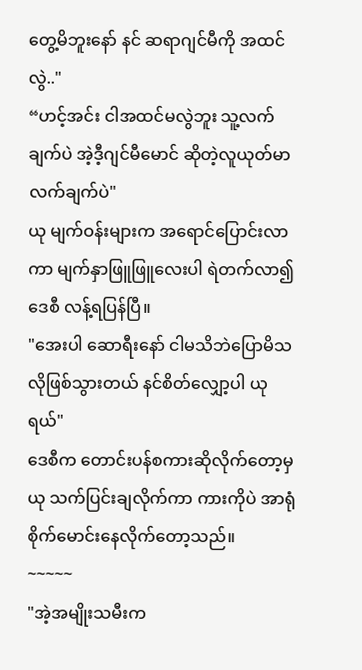တွေ့မိဘူးနော် နင် ဆရာဂျင်မီကို အထင်လွဲ.."
“ဟင့်အင်း ငါအထင်မလွဲဘူး သူ့လက်ချက်ပဲ အဲ့ဒီ့ဂျင်မီမောင် ဆိုတဲ့လူယုတ်မာ လက်ချက်ပဲ"
ယု မျက်ဝန်းများက အရောင်ပြောင်းလာကာ မျက်နှာဖြူဖြူလေးပါ ရဲတက်လာ၍ ဒေစီ လန့်ရပြန်ပြီ။
"အေးပါ ဆောရီးနော် ငါမသိဘဲပြောမိသလိုဖြစ်သွားတယ် နင်စိတ်လျှော့ပါ ယုရယ်"
ဒေစီက တောင်းပန်စကားဆိုလိုက်တော့မှ ယု သက်ပြင်းချလိုက်ကာ ကားကိုပဲ အာရုံစိုက်မောင်းနေလိုက်တော့သည်။
~~~~~
"အဲ့အမျိုးသမီးက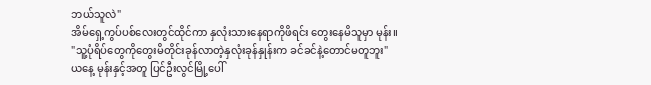ဘယ်သူလဲ"
အိမ်ရှေ့ကွပ်ပစ်လေးတွင်ထိုင်ကာ နှလုံးသားနေရာကိုဖိရင်း တွေးနေမိသူမှာ မုန်း။
"သူ့ပုံရိပ်တွေကိုတွေးမိတိုင်းခုန်လာတဲ့နှလုံးခုန်နှုန်းက ခင်ခင်နဲ့တောင်မတူဘူး"
ယနေ့ မုန်းနှင့်အတူ ပြင်ဦးလွင်မြို့ပေါ်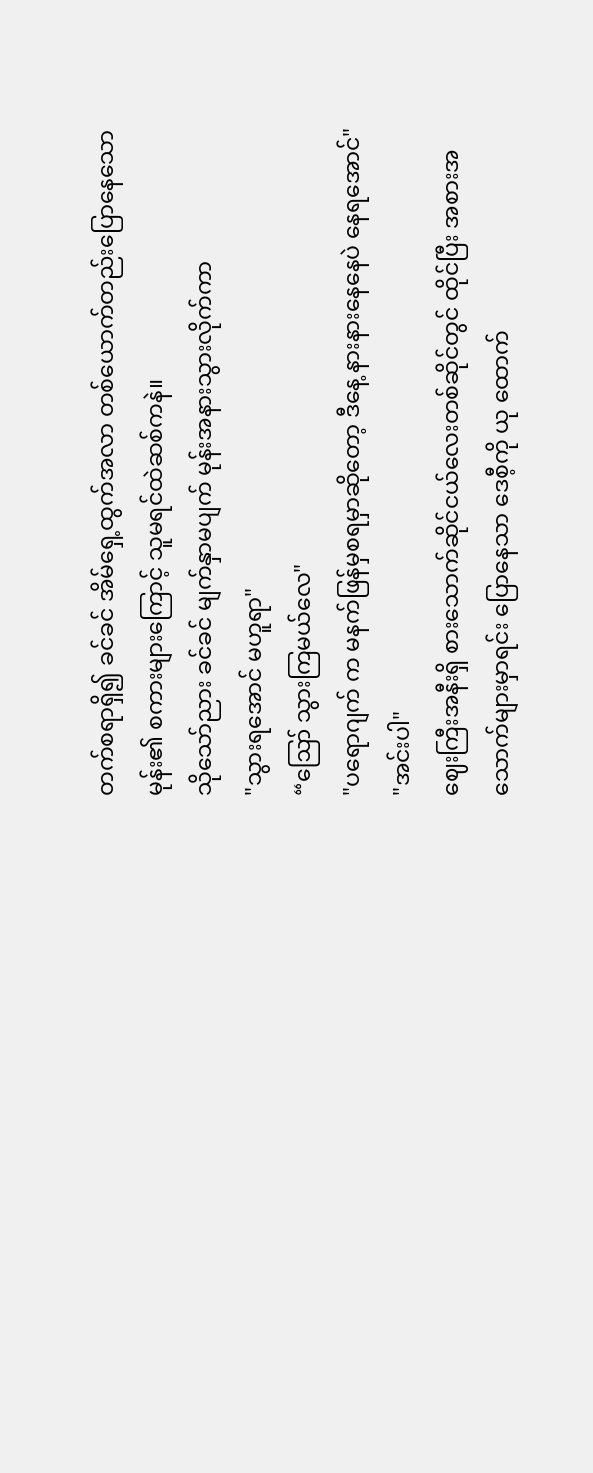တက်စရာရှိ၍ ခင်ခင် အိမ်ရှေ့ထွက်အလာ တစ်ယောက်တည်းပြောနေသော မုန်း၏ စကားများကြောင့် သူမရင်ထဲဆစ်ကနဲ။
သိုသော်ညား ခင်ခင် မျက်နှာမပျက် မုန်းအနားသွားလိုက်ကာ
"သွားရအောင် မဟူရာ"
“ဪ သွားကြမယ်လေ"
"ပရောဂျက် က မနက်ဖြန်မှစရမှာဆိုတော့ ဒီနေ့ နားနားနေနေပဲ နေရအောင်"
"အင်းပါ"
ဈေးကြီးအနီးရှိ စားသောက်ဆိုင်ငယ်လေးတစ်ဆိုင်တွင် ထိုင်ပြီး အစားအသောက်များမှာရင်း ပြောနေသာ ဒေစီ့ကို ယု ထောက်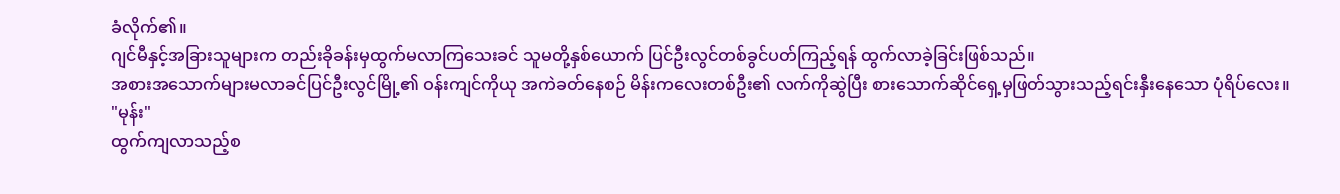ခံလိုက်၏။
ဂျင်မီနှင့်အခြားသူများက တည်းခိုခန်းမှထွက်မလာကြသေးခင် သူမတို့နှစ်ယောက် ပြင်ဦးလွင်တစ်ခွင်ပတ်ကြည့်ရန် ထွက်လာခဲ့ခြင်းဖြစ်သည်။
အစားအသောက်များမလာခင်ပြင်ဦးလွင်မြို့၏ ဝန်းကျင်ကိုယု အကဲခတ်နေစဉ် မိန်းကလေးတစ်ဦး၏ လက်ကိုဆွဲပြီး စားသောက်ဆိုင်ရှေ့မှဖြတ်သွားသည့်ရင်းနှီးနေသော ပုံရိပ်လေး။
"မုန်း"
ထွက်ကျလာသည့်စ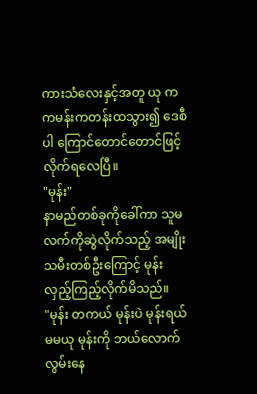ကားသံလေးနှင့်အတူ ယု က ကမန်းကတန်းထသွား၍ ဒေစီပါ ကြောင်တောင်တောင်ဖြင့် လိုက်ရလေပြီ။
"မုန်း"
နာမည်တစ်ခုကိုခေါ်ကာ သူမလက်ကိုဆွဲလိုက်သည့် အမျိုးသမီးတစ်ဦးကြောင့် မုန်း လှည့်ကြည့်လိုက်မိသည်။
"မုန်း တကယ် မုန်းပဲ မုန်းရယ် မမယု မုန်းကို ဘယ်လောက်လွမ်းနေ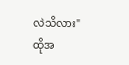လဲသိလား"
ထိုအ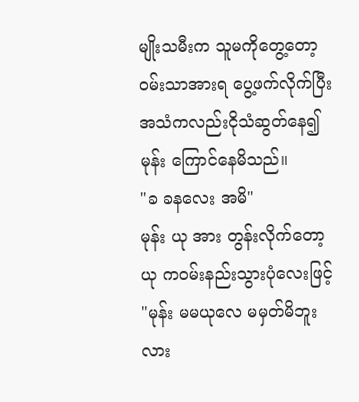မျိုးသမီးက သူမကိုတွေ့တော့ ဝမ်းသာအားရ ပွေ့ဖက်လိုက်ပြီး အသံကလည်းငိုသံဆွတ်နေ၍ မုန်း ကြောင်နေမိသည်။
"ခ ခနလေး အမိ"
မုန်း ယု အား တွန်းလိုက်တော့ ယု ကဝမ်းနည်းသွားပုံလေးဖြင့်
"မုန်း မမယုလေ မမှတ်မိဘူးလား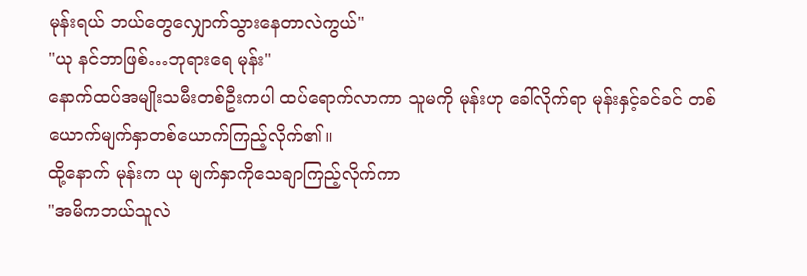မုန်းရယ် ဘယ်တွေလျှောက်သွားနေတာလဲကွယ်"
"ယု နင်ဘာဖြစ်…ဘုရားရေ မုန်း"
နောက်ထပ်အမျိုးသမီးတစ်ဦးကပါ ထပ်ရောက်လာကာ သူမကို မုန်းဟု ခေါ်လိုက်ရာ မုန်းနှင့်ခင်ခင် တစ်ယောက်မျက်နှာတစ်ယောက်ကြည့်လိုက်၏။
ထို့နောက် မုန်းက ယု မျက်နှာကိုသေချာကြည့်လိုက်ကာ
"အမိကဘယ်သူလဲ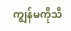ကျွန်မကိုသိ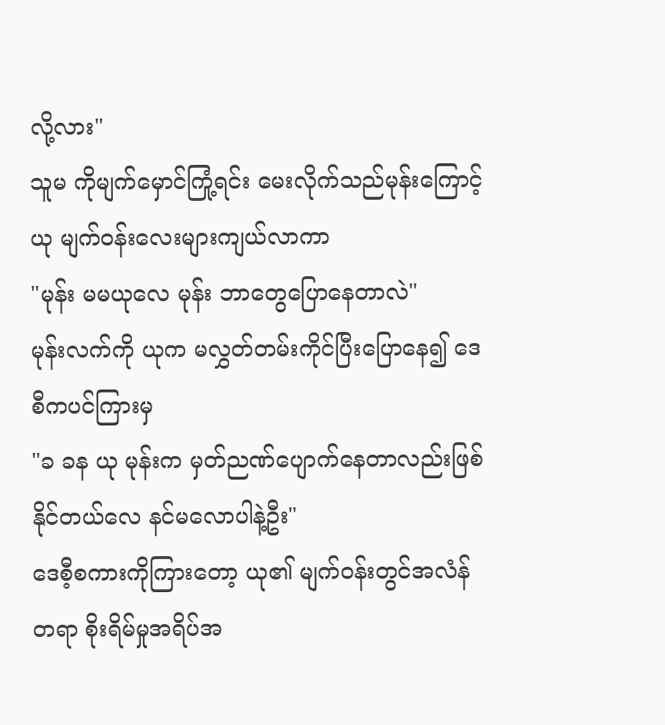လို့လား"
သူမ ကိုမျက်မှောင်ကြုံ့ရင်း မေးလိုက်သည်မုန်းကြောင့် ယု မျက်ဝန်းလေးများကျယ်လာကာ
"မုန်း မမယုလေ မုန်း ဘာတွေပြောနေတာလဲ"
မုန်းလက်ကို ယုက မလွှတ်တမ်းကိုင်ပြီးပြောနေ၍ ဒေစီကပင်ကြားမှ
"ခ ခန ယု မုန်းက မှတ်ညဏ်ပျောက်နေတာလည်းဖြစ်နိုင်တယ်လေ နင်မလောပါနဲ့ဦး"
ဒေစီ့စကားကိုကြားတော့ ယု၏ မျက်ဝန်းတွင်အလံန်တရာ စိုးရိမ်မှုအရိပ်အ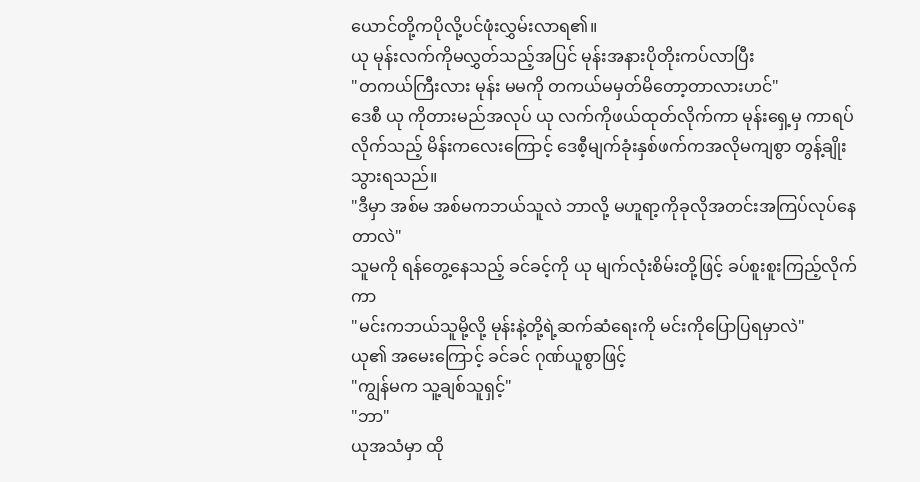ယောင်တို့ကပိုလို့ပင်ဖုံးလွှမ်းလာရ၏။
ယု မုန်းလက်ကိုမလွှတ်သည့်အပြင် မုန်းအနားပိုတိုးကပ်လာပြီး
"တကယ်ကြီးလား မုန်း မမကို တကယ်မမှတ်မိတော့တာလားဟင်"
ဒေစီ ယု ကိုတားမည်အလုပ် ယု လက်ကိုဖယ်ထုတ်လိုက်ကာ မုန်းရှေ့မှ ကာရပ်လိုက်သည့် မိန်းကလေးကြောင့် ဒေစီ့မျက်ခုံးနှစ်ဖက်ကအလိုမကျစွာ တွန့်ချိုးသွားရသည်။
"ဒီမှာ အစ်မ အစ်မကဘယ်သူလဲ ဘာလို့ မဟူရာ့ကိုခုလိုအတင်းအကြပ်လုပ်နေတာလဲ"
သူမကို ရန်တွေ့နေသည့် ခင်ခင့်ကို ယု မျက်လုံးစိမ်းတို့ဖြင့် ခပ်စူးစူးကြည့်လိုက်ကာ
"မင်းကဘယ်သူမို့လို့ မုန်းနဲ့တို့ရဲ့ဆက်ဆံရေးကို မင်းကိုပြောပြရမှာလဲ"
ယု၏ အမေးကြောင့် ခင်ခင် ဂုဏ်ယူစွာဖြင့်
"ကျွန်မက သူ့ချစ်သူရှင့်"
"ဘာ"
ယုအသံမှာ ထို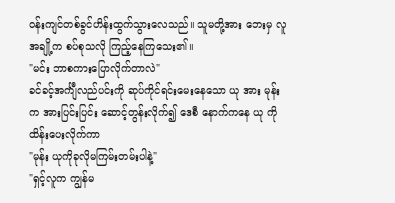ဝန်းကျင်တစ်ခွင်ဟိန်းထွက်သွားလေသည်။ သူမတို့အား ဘေးမှ လူအချို့က စပ်စုသလို ကြည့်နေကြသေး၏။
"မင်း ဘာစကားပြောလိုက်တာလဲ"
ခင်ခင့်အင်္ကျီလည်ပင်းကို ဆုပ်ကိုင်ရင်းမေးနေသော ယု အား မုန်းက အားပြင်းပြင်း ဆောင့်တွန်းလိုက်၍ ဒေစီ နောက်ကနေ ယု ကို ထိန်းပေးလိုက်ကာ
"မုန်း ယုကိုခုလိုမကြမ်းတမ်းပါနဲ့"
"ရှင့်လူက ကျွန်မ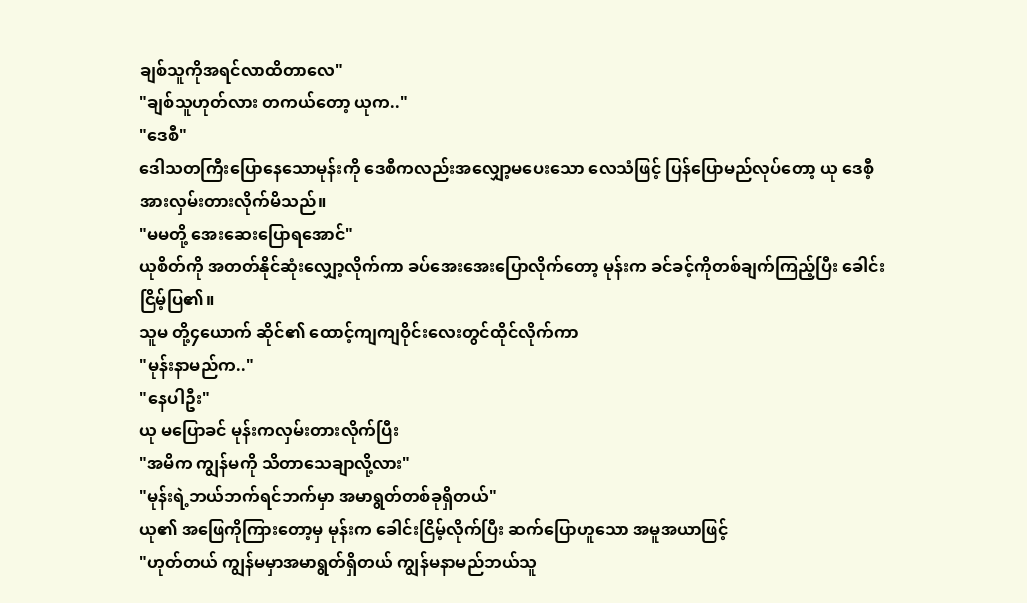ချစ်သူကိုအရင်လာထိတာလေ"
"ချစ်သူဟုတ်လား တကယ်တော့ ယုက.."
"ဒေစီ"
ဒေါသတကြီးပြောနေသောမုန်းကို ဒေစီကလည်းအလျှော့မပေးသော လေသံဖြင့် ပြန်ပြောမည်လုပ်တော့ ယု ဒေစီ့အားလှမ်းတားလိုက်မိသည်။
"မမတို့ အေးဆေးပြောရအောင်"
ယုစိတ်ကို အတတ်နိုင်ဆုံးလျှော့လိုက်ကာ ခပ်အေးအေးပြောလိုက်တော့ မုန်းက ခင်ခင့်ကိုတစ်ချက်ကြည့်ပြီး ခေါင်းငြိမ့်ပြ၏။
သူမ တို့၄ယောက် ဆိုင်၏ ထောင့်ကျကျဝိုင်းလေးတွင်ထိုင်လိုက်ကာ
"မုန်းနာမည်က.."
"နေပါဦး"
ယု မပြောခင် မုန်းကလှမ်းတားလိုက်ပြီး
"အမိက ကျွန်မကို သိတာသေချာလို့လား"
"မုန်းရဲ့ဘယ်ဘက်ရင်ဘက်မှာ အမာရွတ်တစ်ခုရှိတယ်"
ယု၏ အဖြေကိုကြားတော့မှ မုန်းက ခေါင်းငြိမ့်လိုက်ပြီး ဆက်ပြောဟူသော အမူအယာဖြင့်
"ဟုတ်တယ် ကျွန်မမှာအမာရွတ်ရှိတယ် ကျွန်မနာမည်ဘယ်သူ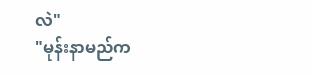လဲ"
"မုန်းနာမည်က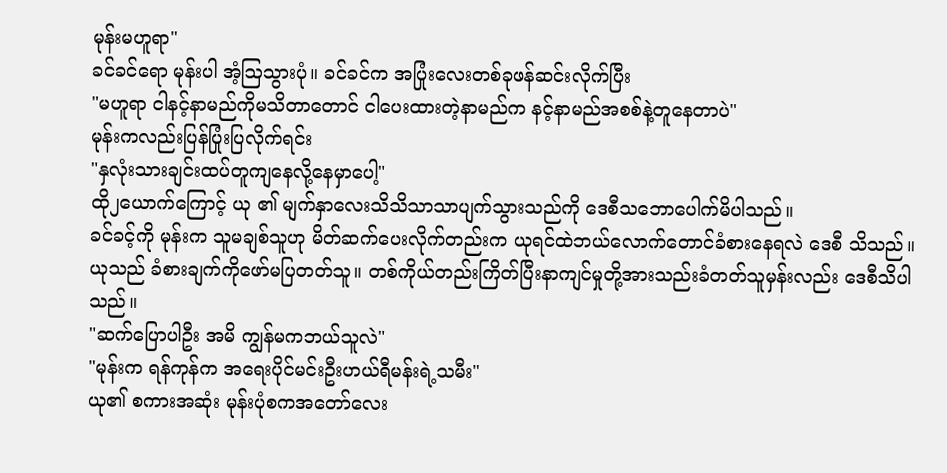မုန်းမဟူရာ"
ခင်ခင်ရော မုန်းပါ အံ့ဩသွားပုံ။ ခင်ခင်က အပြုံးလေးတစ်ခုဖန်ဆင်းလိုက်ပြီး
"မဟူရာ ငါနင့်နာမည်ကိုမသိတာတောင် ငါပေးထားတဲ့နာမည်က နင့်နာမည်အစစ်နဲ့တူနေတာပဲ"
မုန်းကလည်းပြန်ပြုံးပြလိုက်ရင်း
"နှလုံးသားချင်းထပ်တူကျနေလို့နေမှာပေါ့"
ထို၂ယောက်ကြောင့် ယု ၏ မျက်နှာလေးသိသိသာသာပျက်သွားသည်ကို ဒေစီသဘောပေါက်မိပါသည်။
ခင်ခင့်ကို မုန်းက သူမချစ်သူဟု မိတ်ဆက်ပေးလိုက်တည်းက ယုရင်ထဲဘယ်လောက်တောင်ခံစားနေရလဲ ဒေစီ သိသည်။
ယုသည် ခံစားချက်ကိုဖော်မပြတတ်သူ။ တစ်ကိုယ်တည်းကြိတ်ပြီးနာကျင်မှုတို့အားသည်းခံတတ်သူမှန်းလည်း ဒေစီသိပါသည်။
"ဆက်ပြောပါဦး အမိ ကျွန်မကဘယ်သူလဲ"
"မုန်းက ရန်ကုန်က အရေးပိုင်မင်းဦးဟယ်ရီမန်းရဲ့သမီး"
ယု၏ စကားအဆုံး မုန်းပုံစကအတော်လေး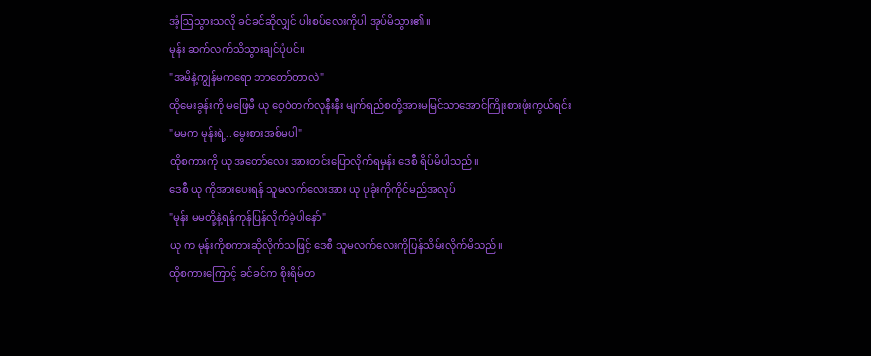အံ့ဩသွားသလို ခင်ခင်ဆိုလျှင် ပါးစပ်လေးကိုပါ အုပ်မိသွား၏။
မုန်း ဆက်လက်သိသွားချင်ပုံပင်။
"အမိနဲ့ကျွန်မကရော ဘာတော်တာလဲ"
ထိုမေးခွန်းကို မဖြေမီ ယု ဝေ့ဝဲတက်လုနီးနီး မျက်ရည်စတို့အားမမြင်သာအောင်ကြိုးစားဖုံးကွယ်ရင်း
"မမက မုန်းရဲ့..မွေးစားအစ်မပါ"
ထိုစကားကို ယု အတော်လေး အားတင်းပြောလိုက်ရမှန်း ဒေစီ ရိပ်မိပါသည်။
ဒေစီ ယု ကိုအားပေးရန် သူမလက်လေးအား ယု ပုခုံးကိုကိုင်မည်အလုပ်
"မုန်း မမတို့နဲ့ရန်ကုန်ပြန်လိုက်ခဲ့ပါနော်"
ယု က မုန်းကိုစကားဆိုလိုက်သဖြင့် ဒေစီ သူမလက်လေးကိုပြန်သိမ်းလိုက်မိသည်။
ထိုစကားကြောင့် ခင်ခင်က စိုးရိမ်တ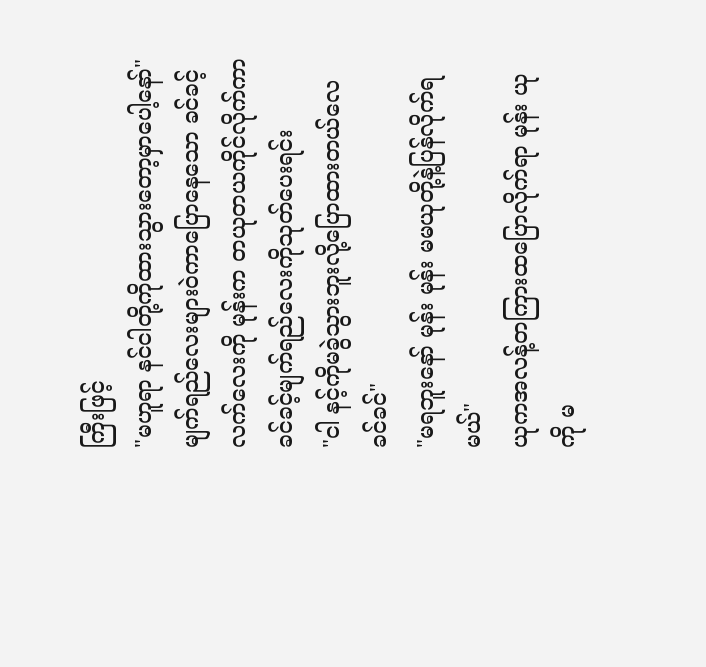ကြီးဖြင့်
"မဟူရာ နင်ငါတို့ကိုထားသွားတော့မှာပေါ့နော်"
မျက်ရည်လေးများဝဲကာပြောနေသော ခင်ခင့်လက်လေးကို မုန်းက တယုတယကိုင်လိုက်ကာ ခင်ခင့်မျက်ရည်လေးကိုသုတ်ပေးရင်း
"ငါ နင့်ကိုမခွဲသွားဘူးလို့ပြောထားတယ်လေ ခင်ခင်"
"မရဘူးနော် မုန်း မုန်း မမယုတို့နဲ့ပြန်လိုက်ရမယ်"
ယုကအလန့်တကြားထပြောလိုက်ရာ မုန်း ယုကို မ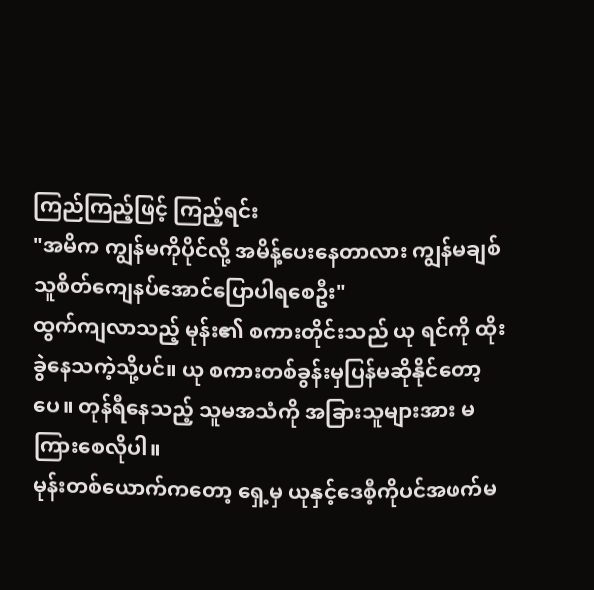ကြည်ကြည့်ဖြင့် ကြည့်ရင်း
"အမိက ကျွန်မကိုပိုင်လို့ အမိန့်ပေးနေတာလား ကျွန်မချစ်သူစိတ်ကျေနပ်အောင်ပြောပါရစေဦး"
ထွက်ကျလာသည့် မုန်း၏ စကားတိုင်းသည် ယု ရင်ကို ထိုးခွဲနေသကဲ့သို့ပင်။ ယု စကားတစ်ခွန်းမှပြန်မဆိုနိုင်တော့ပေ။ တုန်ရီနေသည့် သူမအသံကို အခြားသူများအား မကြားစေလိုပါ။
မုန်းတစ်ယောက်ကတော့ ရှေ့မှ ယုနှင့်ဒေစီ့ကိုပင်အဖက်မ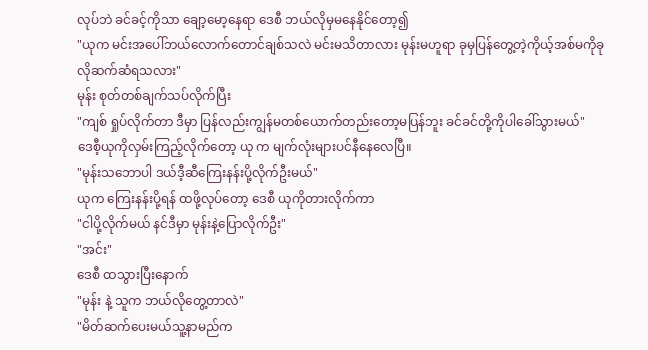လုပ်ဘဲ ခင်ခင့်ကိုသာ ချော့မော့နေရာ ဒေစီ ဘယ်လိုမှမနေနိုင်တော့၍
"ယုက မင်းအပေါ်ဘယ်လောက်တောင်ချစ်သလဲ မင်းမသိတာလား မုန်းမဟူရာ ခုမှပြန်တွေ့တဲ့ကိုယ့်အစ်မကိုခုလိုဆက်ဆံရသလား"
မုန်း စုတ်တစ်ချက်သပ်လိုက်ပြီး
"ကျစ် ရှုပ်လိုက်တာ ဒီမှာ ပြန်လည်းကျွန်မတစ်ယောက်တည်းတော့မပြန်ဘူး ခင်ခင်တို့ကိုပါခေါ်သွားမယ်"
ဒေစီ့ယုကိုလှမ်းကြည့်လိုက်တော့ ယု က မျက်လုံးများပင်နီနေလေပြီ။
"မုန်းသဘောပါ ဒယ်ဒီ့ဆီကြေးနန်းပို့လိုက်ဦးမယ်"
ယုက ကြေးနန်းပို့ရန် ထဖို့လုပ်တော့ ဒေစီ ယုကိုတားလိုက်ကာ
"ငါပို့လိုက်မယ် နင်ဒီမှာ မုန်းနဲ့ပြောလိုက်ဦး"
"အင်း"
ဒေစီ ထသွားပြီးနောက်
"မုန်း နဲ့ သူက ဘယ်လိုတွေ့တာလဲ"
"မိတ်ဆက်ပေးမယ်သူ့နာမည်က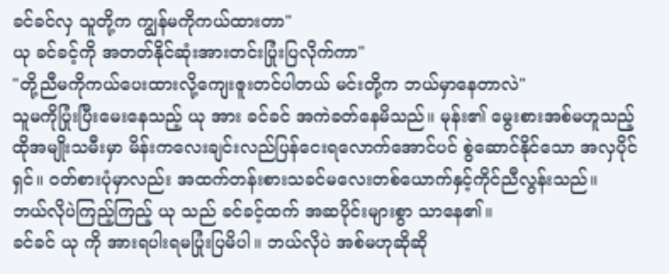ခင်ခင်လှ သူတို့က ကျွန်မကိုကယ်ထားတာ"
ယု ခင်ခင့်ကို အတတ်နိုင်ဆုံးအားတင်းပြုံးပြလိုက်ကာ"
"တို့ညီမကိုကယ်ပေးထားလို့ကျေးဇူးတင်ပါတယ် မင်းတို့က ဘယ်မှာနေတာလဲ"
သူမကိုပြုံးပြီးမေးနေသည့် ယု အား ခင်ခင် အကဲခတ်နေမိသည်။ မုန်း၏ မွေးစားအစ်မဟူသည့် ထိုအမျိုးသမီးမှာ မိန်းကလေးချင်းလည်ပြန်ငေးရလောက်အောင်ပင် စွဲဆောင်နိုင်သော အလှပိုင်ရှင်။ ဝတ်စားပုံမှာလည်း အထက်တန်းစားသခင်မလေးတစ်ယောက်နှင့်ကိုင်ညီလွန်းသည်။
ဘယ်လိုပဲကြည့်ကြည့် ယု သည် ခင်ခင့်ထက် အဆပိုင်းများစွာ သာနေ၏။
ခင်ခင် ယု ကို အားရပါးရမပြုံးပြမိပါ။ ဘယ်လိုပဲ အစ်မဟုဆိုဆို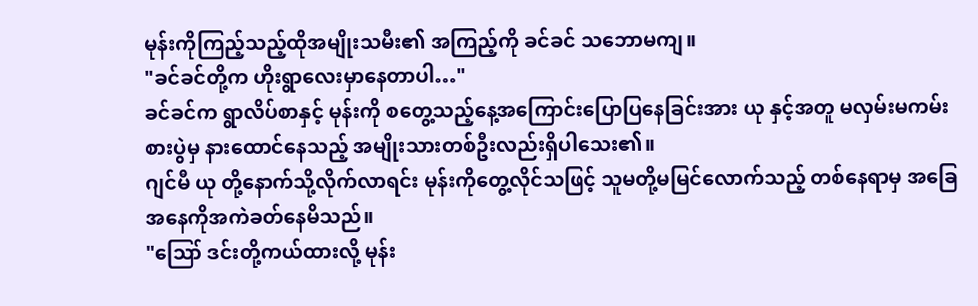မုန်းကိုကြည့်သည့်ထိုအမျိုးသမီး၏ အကြည့်ကို ခင်ခင် သဘောမကျ။
"ခင်ခင်တို့က ဟိုးရွာလေးမှာနေတာပါ…"
ခင်ခင်က ရွာလိပ်စာနှင့် မုန်းကို စတွေ့သည့်နေ့အကြောင်းပြောပြနေခြင်းအား ယု နှင့်အတူ မလှမ်းမကမ်းစားပွဲမှ နားထောင်နေသည့် အမျိုးသားတစ်ဦးလည်းရှိပါသေး၏။
ဂျင်မီ ယု တို့နောက်သို့လိုက်လာရင်း မုန်းကိုတွေ့လိုင်သဖြင့် သူမတို့မမြင်လောက်သည့် တစ်နေရာမှ အခြေအနေကိုအကဲခတ်နေမိသည်။
"ဪ ဒင်းတို့ကယ်ထားလို့ မုန်း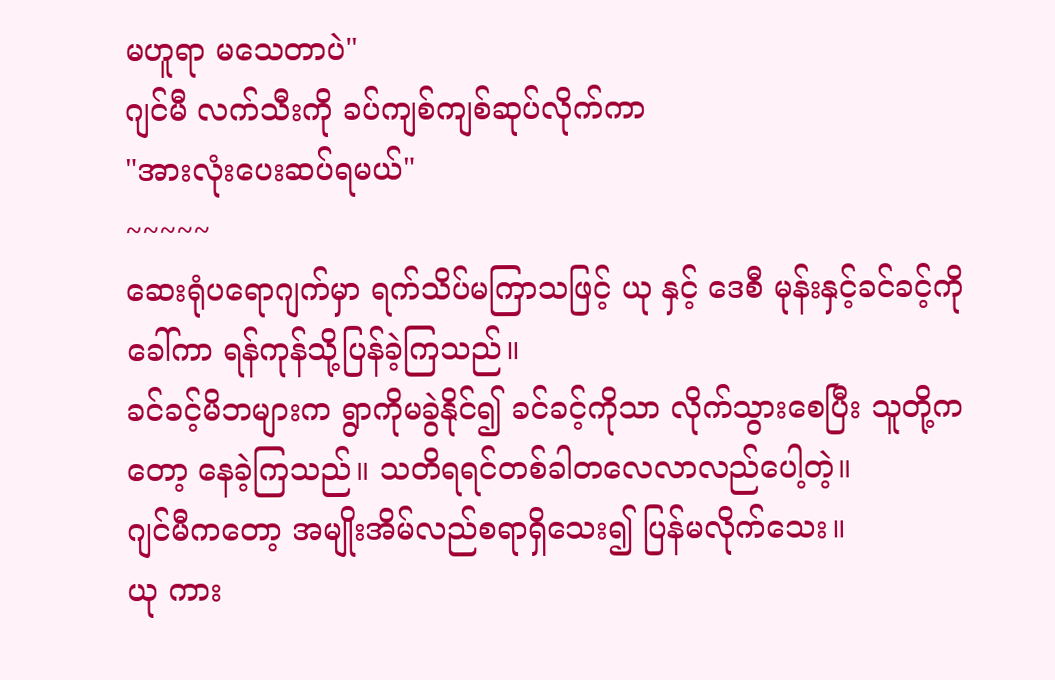မဟူရာ မသေတာပဲ"
ဂျင်မီ လက်သီးကို ခပ်ကျစ်ကျစ်ဆုပ်လိုက်ကာ
"အားလုံးပေးဆပ်ရမယ်"
~~~~~
ဆေးရုံပရောဂျက်မှာ ရက်သိပ်မကြာသဖြင့် ယု နှင့် ဒေစီ မုန်းနှင့်ခင်ခင့်ကို ခေါ်ကာ ရန်ကုန်သို့ပြန်ခဲ့ကြသည်။
ခင်ခင့်မိဘများက ရွာကိုမခွဲနိုင်၍ ခင်ခင့်ကိုသာ လိုက်သွားစေပြီး သူတို့ကတော့ နေခဲ့ကြသည်။ သတိရရင်တစ်ခါတလေလာလည်ပေါ့တဲ့။
ဂျင်မီကတော့ အမျိုးအိမ်လည်စရာရှိသေး၍ ပြန်မလိုက်သေး။
ယု ကား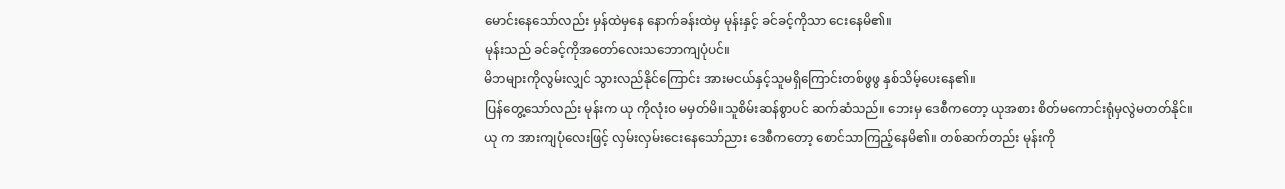မောင်းနေသော်လည်း မှန်ထဲမှနေ နောက်ခန်းထဲမှ မုန်းနှင့် ခင်ခင့်ကိုသာ ငေးနေမိ၏။
မုန်းသည် ခင်ခင့်ကိုအတော်လေးသဘောကျပုံပင်။
မိဘများကိုလွမ်းလျှင် သွားလည်နိုင်ကြောင်း အားမငယ်နှင့်သူမရှိကြောင်းတစ်ဖွဖွ နှစ်သိမ့်ပေးနေ၏။
ပြန်တွေ့သော်လည်း မုန်းက ယု ကိုလုံးဝ မမှတ်မိ။သူစိမ်းဆန်စွာပင် ဆက်ဆံသည်။ ဘေးမှ ဒေစီကတော့ ယုအစား စိတ်မကောင်းရုံမှလွဲမတတ်နိုင်။
ယု က အားကျပုံလေးဖြင့် လှမ်းလှမ်းငေးနေသော်ညား ဒေစီကတော့ စောင်သာကြည့်နေမိ၏။ တစ်ဆက်တည်း မုန်းကို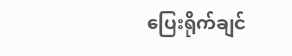ပြေးရိုက်ချင်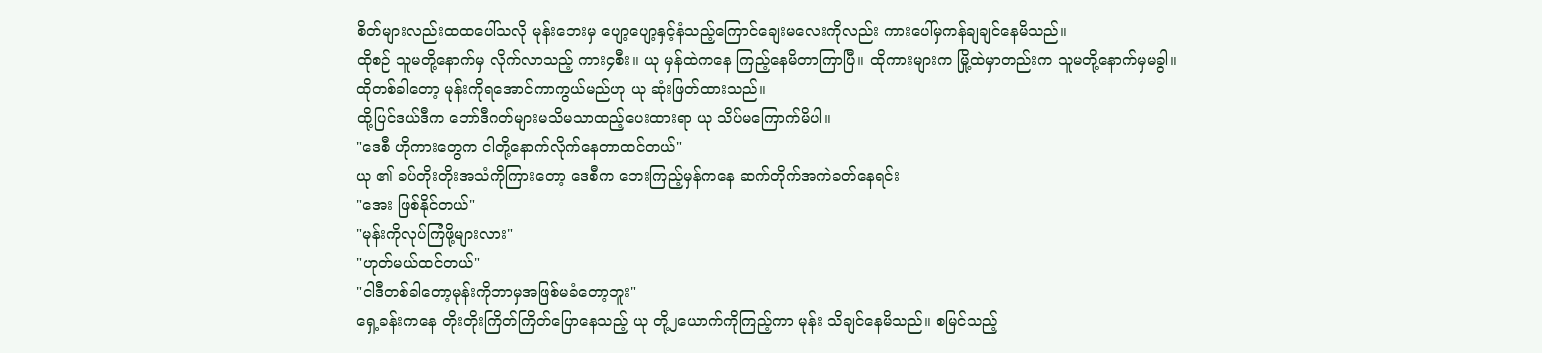စိတ်များလည်းထထပေါ်သလို မုန်းဘေးမှ ပျော့ပျော့နှင့်နံသည့်ကြောင်ချေးမလေးကိုလည်း ကားပေါ်မှကန်ချချင်နေမိသည်။
ထိုစဉ် သူမတို့နောက်မှ လိုက်လာသည့် ကား၄စီး။ ယု မှန်ထဲကနေ ကြည့်နေမိတာကြာပြီ။ ထိုကားများက မြို့ထဲမှာတည်းက သူမတို့နောက်မှမခွါ။
ထိုတစ်ခါတော့ မုန်းကိုရအောင်ကာကွယ်မည်ဟု ယု ဆုံးဖြတ်ထားသည်။
ထို့ပြင်ဒယ်ဒီက ဘော်ဒီဂတ်များမသိမသာထည့်ပေးထားရာ ယု သိပ်မကြောက်မိပါ။
"ဒေစီ ဟိုကားတွေက ငါတို့နောက်လိုက်နေတာထင်တယ်"
ယု ၏ ခပ်တိုးတိုးအသံကိုကြားတော့ ဒေစီက ဘေးကြည့်မှန်ကနေ ဆက်တိုက်အကဲခတ်နေရင်း
"အေး ဖြစ်နိုင်တယ်"
"မုန်းကိုလုပ်ကြံဖို့များလား"
"ဟုတ်မယ်ထင်တယ်"
"ငါဒီတစ်ခါတော့မုန်းကိုဘာမှအဖြစ်မခံတော့ဘူး"
ရှေ့ခန်းကနေ တိုးတိုးကြိတ်ကြိတ်ပြောနေသည့် ယု တို့၂ယောက်ကိုကြည့်ကာ မုန်း သိချင်နေမိသည်။ စမြင်သည့်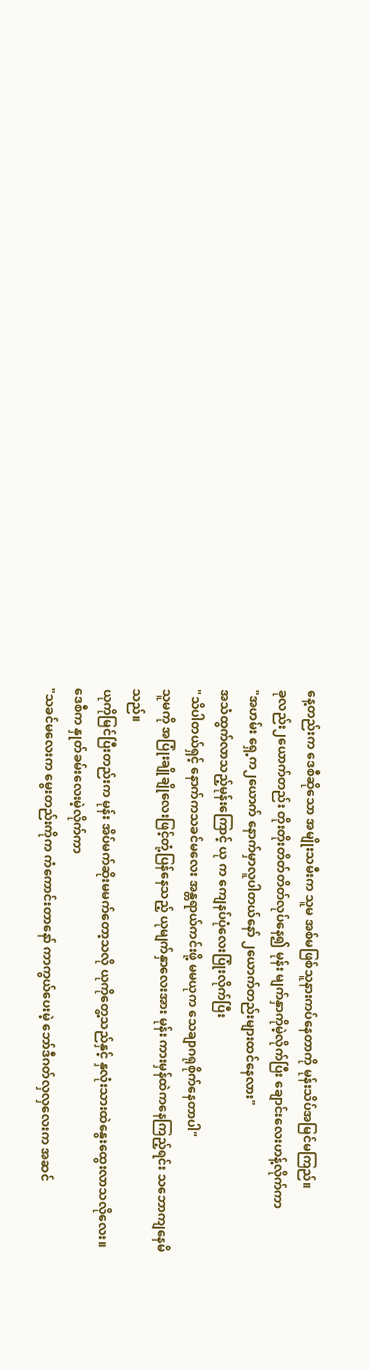နေ့တည်းက ဒေစီဆိုသော အမျိုးသမီးက သူမ အစ်မဖြစ်သူနားကပ်နေတာကို မုန်းသိပ်အမြင်မကြည်။
ခုလည်း၂ယောက်တည်း တိုးတိုးတိတ်တိတ်လုပ်နေ၍ မုန်း မျက်နှာကိုမဲ့လိုက်ပြီး ချောင်းလေးဟန့်လိုက်ကာ
"အဟမ်း ရှေ့က၂ယောက် နောက်မှာလူပါတယ်နော် ၂ယောက်တည်းများထင်နေလား"
အသံထွက်လာသည့်မုန်းကြောင့် ယု က ကျေနပ်ပုံလေးပြုံးလိုက်ပြီး
"သိပါတယ်ရှင့် နောက်ကသခင်မလေး အန္တရာယ်ကင်းဖို့ မမယုက သေချာဂရုစိုက်နေတာပါ"
သူမကို အပြုံးချိုချိုလေးဖြင့်တုံ့ပြန်နေသည့် ယုမျက်နှာလေးအား မုန်း ကားမှန်ထဲကနေကြည့်ရင်း သဘောကျနေမိသည်။
ယုကိုမြင်ပြီးတည်းက မုန်း အိပ်မက်ဆိုးမမက်တော့သလို ယုကိုတွေ့သည်နှင့် နှလုံးသားထဲနွေးထွေးလာသလိုလေး။
ဒေစီက နှုတ်ခမ်းလေးမဲ့လိုက်ကာ
"သခင်မလေးက မွေးတည်းကိုက ကံကောင်းတာနော် ကာကွယ်ပေးမဲ့ ဘော်ဒီဂတ်လှလှလေးက အဆင်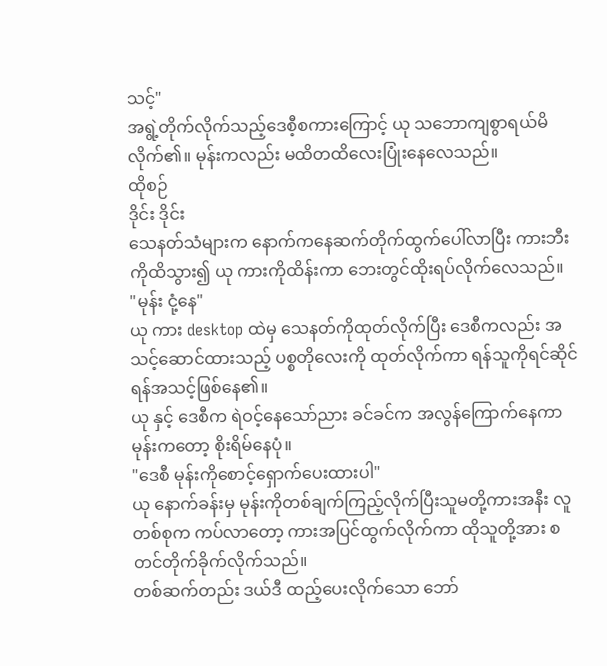သင့်"
အရွဲ့တိုက်လိုက်သည့်ဒေစီ့စကားကြောင့် ယု သဘောကျစွာရယ်မိလိုက်၏။ မုန်းကလည်း မထိတထိလေးပြုံးနေလေသည်။
ထိုစဉ်
ဒိုင်း ဒိုင်း
သေနတ်သံများက နောက်ကနေဆက်တိုက်ထွက်ပေါ်လာပြီး ကားဘီးကိုထိသွား၍ ယု ကားကိုထိန်းကာ ဘေးတွင်ထိုးရပ်လိုက်လေသည်။
"မုန်း ငုံ့နေ"
ယု ကား desktop ထဲမှ သေနတ်ကိုထုတ်လိုက်ပြီး ဒေစီကလည်း အသင့်ဆောင်ထားသည့် ပစ္စတိုလေးကို ထုတ်လိုက်ကာ ရန်သူကိုရင်ဆိုင်ရန်အသင့်ဖြစ်နေ၏။
ယု နှင့် ဒေစီက ရဲဝင့်နေသော်ညား ခင်ခင်က အလွန်ကြောက်နေကာ မုန်းကတော့ စိုးရိမ်နေပုံ။
"ဒေစီ မုန်းကိုစောင့်ရှောက်ပေးထားပါ"
ယု နောက်ခန်းမှ မုန်းကိုတစ်ချက်ကြည့်လိုက်ပြီးသူမတို့ကားအနီး လူတစ်စုက ကပ်လာတော့ ကားအပြင်ထွက်လိုက်ကာ ထိုသူတို့အား စတင်တိုက်ခိုက်လိုက်သည်။
တစ်ဆက်တည်း ဒယ်ဒီ ထည့်ပေးလိုက်သော ဘော်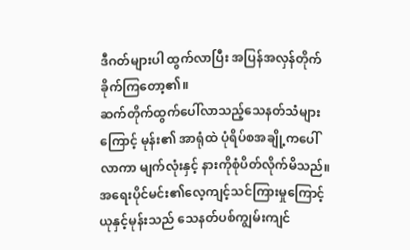ဒီဂတ်များပါ ထွက်လာပြီး အပြန်အလှန်တိုက်ခိုက်ကြတော့၏။
ဆက်တိုက်ထွက်ပေါ်လာသည့်သေနတ်သံများကြောင့် မုန်း၏ အာရုံထဲ ပုံရိပ်စအချို့ကပေါ်လာကာ မျက်လုံးနှင့် နားကိုစုံပိတ်လိုက်မိသည်။
အရေးပိုင်မင်း၏လေ့ကျင့်သင်ကြားမှုကြောင့် ယုနှင့်မုန်းသည် သေနတ်ပစ်ကျွမ်းကျင်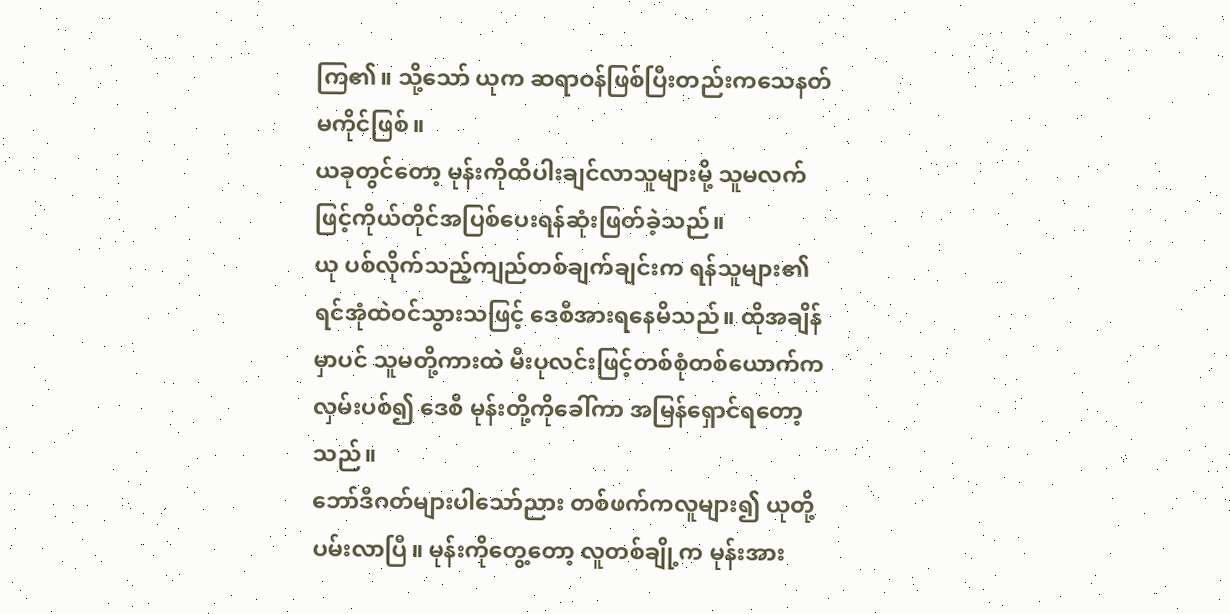ကြ၏။ သို့သော် ယုက ဆရာဝန်ဖြစ်ပြီးတည်းကသေနတ်မကိုင်ဖြစ်။
ယခုတွင်တော့ မုန်းကိုထိပါးချင်လာသူများမို့ သူမလက်ဖြင့်ကိုယ်တိုင်အပြစ်ပေးရန်ဆုံးဖြတ်ခဲ့သည်။
ယု ပစ်လိုက်သည့်ကျည်တစ်ချက်ချင်းက ရန်သူများ၏ ရင်အုံထဲဝင်သွားသဖြင့် ဒေစီအားရနေမိသည်။ ထိုအချိန်မှာပင် သူမတို့ကားထဲ မီးပုလင်းဖြင့်တစ်စုံတစ်ယောက်ကလှမ်းပစ်၍ ဒေစီ မုန်းတို့ကိုခေါ်ကာ အမြန်ရှောင်ရတော့သည်။
ဘော်ဒီဂတ်များပါသော်ညား တစ်ဖက်ကလူများ၍ ယုတို့ပမ်းလာပြီ။ မုန်းကိုတွေ့တော့ လူတစ်ချို့က မုန်းအား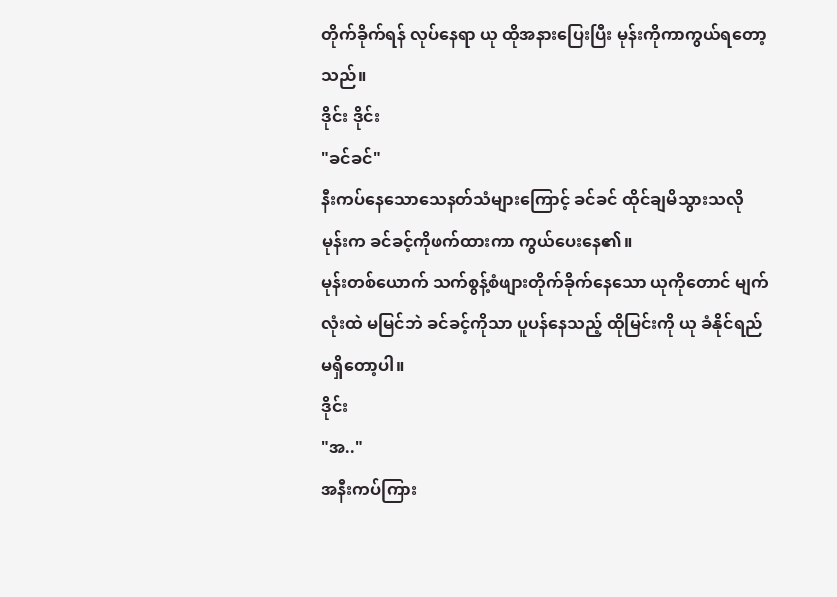တိုက်ခိုက်ရန် လုပ်နေရာ ယု ထိုအနားပြေးပြီး မုန်းကိုကာကွယ်ရတော့သည်။
ဒိုင်း ဒိုင်း
"ခင်ခင်"
နီးကပ်နေသောသေနတ်သံများကြောင့် ခင်ခင် ထိုင်ချမိသွားသလို မုန်းက ခင်ခင့်ကိုဖက်ထားကာ ကွယ်ပေးနေ၏။
မုန်းတစ်ယောက် သက်စွန့်စံဖျားတိုက်ခိုက်နေသော ယုကိုတောင် မျက်လုံးထဲ မမြင်ဘဲ ခင်ခင့်ကိုသာ ပူပန်နေသည့် ထိုမြင်းကို ယု ခံနိုင်ရည်မရှိတော့ပါ။
ဒိုင်း
"အ.."
အနီးကပ်ကြား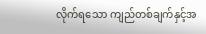လိုက်ရသော ကျည်တစ်ချက်နှင့်အ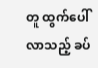တူ ထွက်ပေါ်လာသည့် ခပ်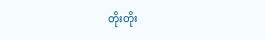တိုးတိုး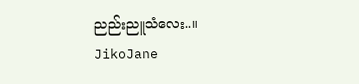ညည်းညူသံလေး..။
JikoJane